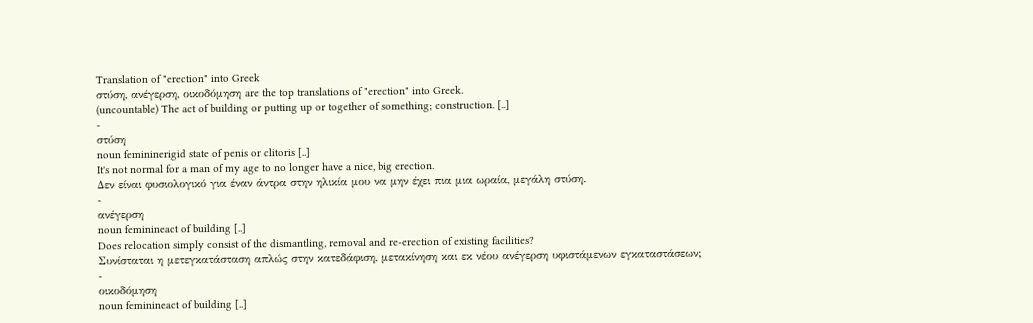Translation of "erection" into Greek
στύση, ανέγερση, οικοδόμηση are the top translations of "erection" into Greek.
(uncountable) The act of building or putting up or together of something; construction. [..]
-
στύση
noun femininerigid state of penis or clitoris [..]
It's not normal for a man of my age to no longer have a nice, big erection.
Δεν είναι φυσιολογικό για έναν άντρα στην ηλικία μου να μην έχει πια μια ωραία, μεγάλη στύση.
-
ανέγερση
noun feminineact of building [..]
Does relocation simply consist of the dismantling, removal and re-erection of existing facilities?
Συνίσταται η μετεγκατάσταση απλώς στην κατεδάφιση, μετακίνηση και εκ νέου ανέγερση υφιστάμενων εγκαταστάσεων;
-
οικοδόμηση
noun feminineact of building [..]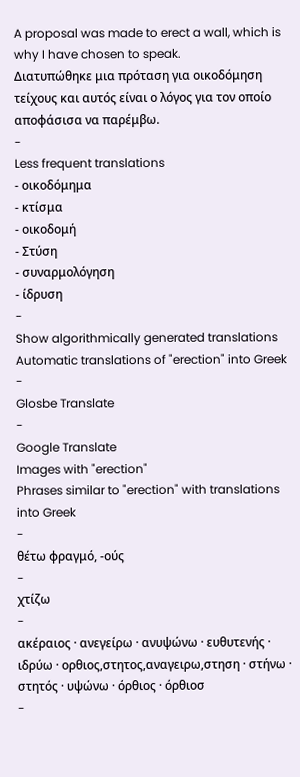A proposal was made to erect a wall, which is why I have chosen to speak.
Διατυπώθηκε μια πρόταση για οικοδόμηση τείχους και αυτός είναι ο λόγος για τον οποίο αποφάσισα να παρέμβω.
-
Less frequent translations
- οικοδόμημα
- κτίσμα
- οικοδομή
- Στύση
- συναρμολόγηση
- ίδρυση
-
Show algorithmically generated translations
Automatic translations of "erection" into Greek
-
Glosbe Translate
-
Google Translate
Images with "erection"
Phrases similar to "erection" with translations into Greek
-
θέτω φραγμό, -ούς
-
χτίζω
-
ακέραιος · ανεγείρω · ανυψώνω · ευθυτενής · ιδρύω · ορθιος,στητος,αναγειρω,στηση · στήνω · στητός · υψώνω · όρθιος · όρθιοσ
-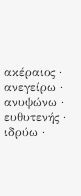ακέραιος · ανεγείρω · ανυψώνω · ευθυτενής · ιδρύω ·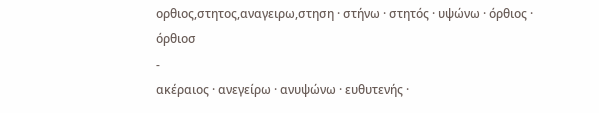ορθιος,στητος,αναγειρω,στηση · στήνω · στητός · υψώνω · όρθιος · όρθιοσ
-
ακέραιος · ανεγείρω · ανυψώνω · ευθυτενής ·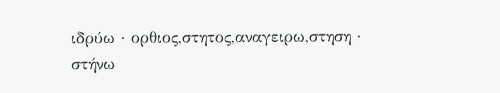ιδρύω · ορθιος,στητος,αναγειρω,στηση · στήνω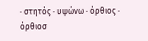· στητός · υψώνω · όρθιος · όρθιοσ